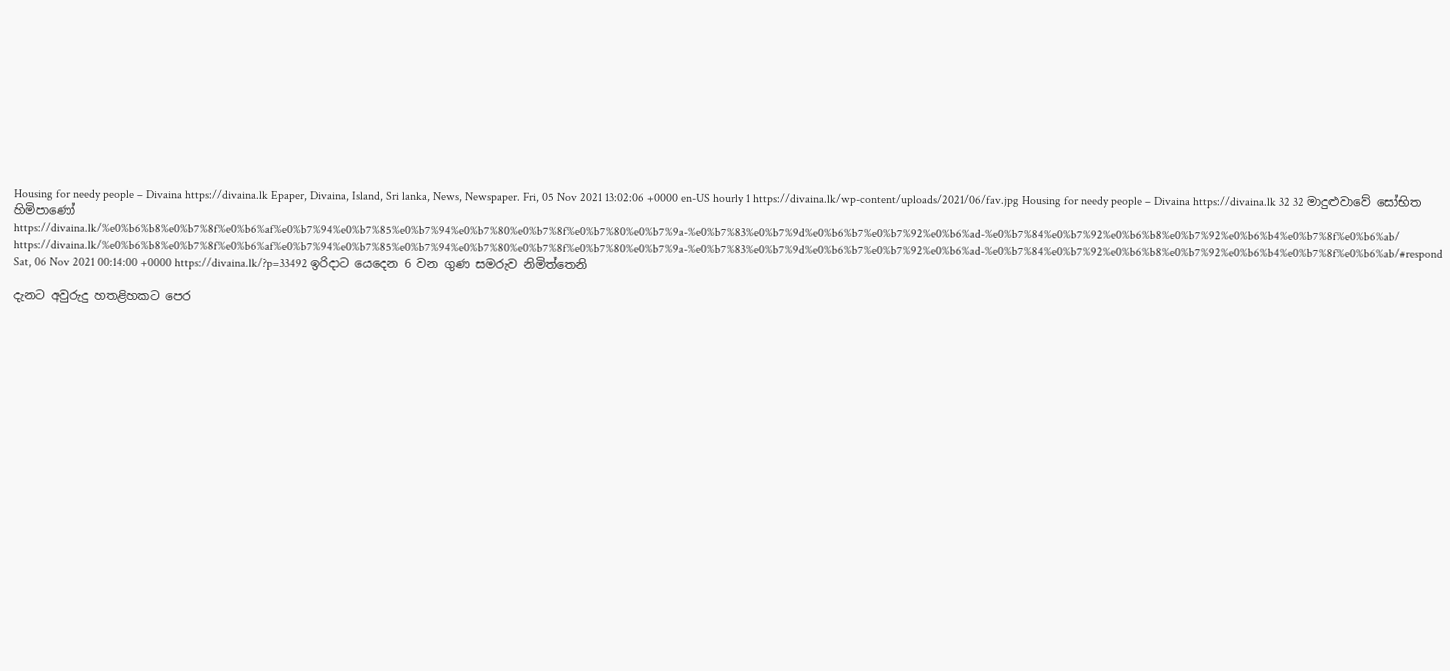Housing for needy people – Divaina https://divaina.lk Epaper, Divaina, Island, Sri lanka, News, Newspaper. Fri, 05 Nov 2021 13:02:06 +0000 en-US hourly 1 https://divaina.lk/wp-content/uploads/2021/06/fav.jpg Housing for needy people – Divaina https://divaina.lk 32 32 මාදුළුවාවේ සෝභිත හිමිපාණෝ https://divaina.lk/%e0%b6%b8%e0%b7%8f%e0%b6%af%e0%b7%94%e0%b7%85%e0%b7%94%e0%b7%80%e0%b7%8f%e0%b7%80%e0%b7%9a-%e0%b7%83%e0%b7%9d%e0%b6%b7%e0%b7%92%e0%b6%ad-%e0%b7%84%e0%b7%92%e0%b6%b8%e0%b7%92%e0%b6%b4%e0%b7%8f%e0%b6%ab/ https://divaina.lk/%e0%b6%b8%e0%b7%8f%e0%b6%af%e0%b7%94%e0%b7%85%e0%b7%94%e0%b7%80%e0%b7%8f%e0%b7%80%e0%b7%9a-%e0%b7%83%e0%b7%9d%e0%b6%b7%e0%b7%92%e0%b6%ad-%e0%b7%84%e0%b7%92%e0%b6%b8%e0%b7%92%e0%b6%b4%e0%b7%8f%e0%b6%ab/#respond Sat, 06 Nov 2021 00:14:00 +0000 https://divaina.lk/?p=33492 ඉරිදාට යෙදෙන 6 වන ගුණ සමරුව නිමිත්තෙනි

දැනට අවුරුදු හතළිහකට පෙර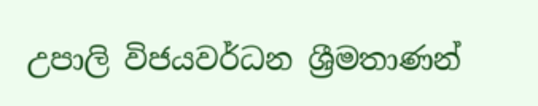උපාලි විජයවර්ධන ශ්‍රීමතාණන්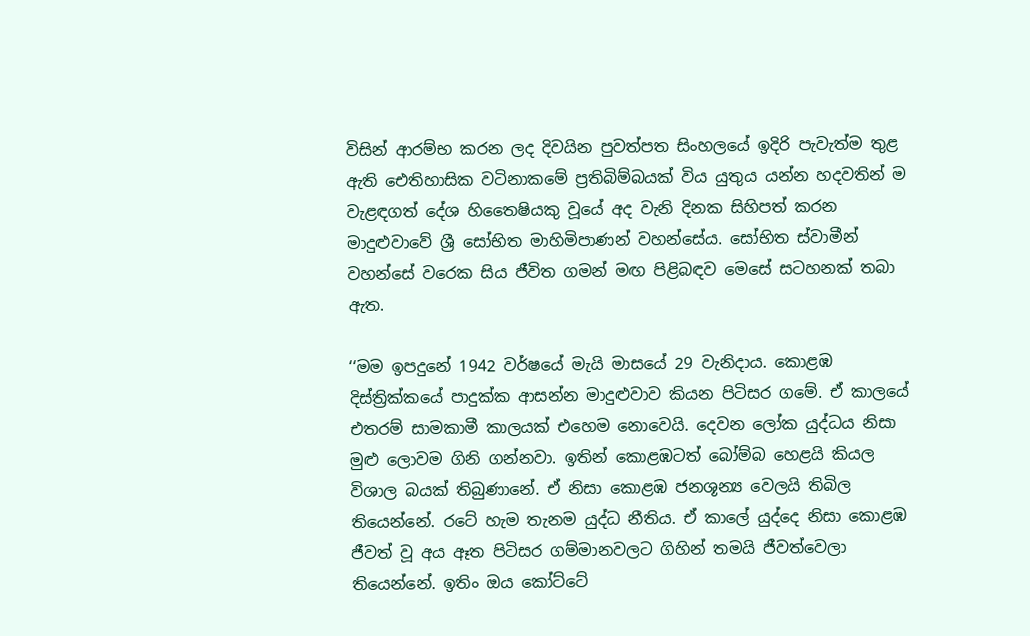විසින් ආරම්භ කරන ලද දිවයින පුවත්පත සිංහලයේ ඉදිරි පැවැත්ම තුළ ඇති ඓතිහාසික වටිනාකමේ ප්‍රතිබිම්බයක් විය යුතුය යන්න හදවතින් ම වැළඳගත් දේශ හිතෛෂියකු වූයේ අද වැනි දිනක සිහිපත් කරන මාදුළුවාවේ ශ්‍රී සෝභිත මාහිමිපාණන් වහන්සේය. සෝභිත ස්වාමීන් වහන්සේ වරෙක සිය ජීවිත ගමන් මඟ පිළිබඳව මෙසේ සටහනක් තබා ඇත.

‘‘මම ඉපදුනේ 1942 වර්ෂයේ මැයි මාසයේ 29 වැනිදාය. කොළඹ දිස්ත්‍රික්කයේ පාදුක්ක ආසන්න මාදුළුවාව කියන පිටිසර ගමේ. ඒ කාලයේ එතරම් සාමකාමී කාලයක් එහෙම නොවෙයි. දෙවන ලෝක යුද්ධය නිසා මුළු ලොවම ගිනි ගන්නවා. ඉතින් කොළඹටත් බෝම්බ හෙළයි කියල විශාල බයක් තිබුණානේ. ඒ නිසා කොළඹ ජනශූන්‍ය වෙලයි තිබිල තියෙන්නේ. රටේ හැම තැනම යුද්ධ නීතිය. ඒ කාලේ යුද්දෙ නිසා කොළඹ ජීවත් වූ අය ඈත පිටිසර ගම්මානවලට ගිහින් තමයි ජීවත්වෙලා තියෙන්නේ. ඉතිං ඔය කෝට්ටේ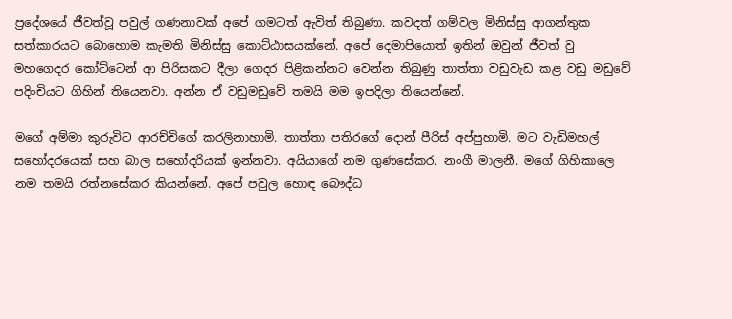ප්‍රදේශයේ ජීවත්වූ පවුල් ගණනාවක් අපේ ගමටත් ඇවිත් තිබුණා. කවදත් ගම්වල මිනිස්සු ආගන්තුක සත්කාරයට බොහොම කැමති මිනිස්සු කොට්ඨාසයක්නේ. අපේ දෙමාපියොත් ඉතින් ඔවුන් ජීවත් වු මහගෙදර කෝට්ටෙන් ආ පිරිසකට දීලා ගෙදර පිළිකන්නට වෙන්න තිබුණු තාත්තා වඩුවැඩ කළ වඩු මඩුවේ පදිංචියට ගිහින් තියෙනවා. අන්න ඒ වඩුමඩුවේ තමයි මම ඉපදිලා තියෙන්නේ.

මගේ අම්මා කුරුවිට ආරච්චිගේ කරලිනාහාමි. තාත්තා පතිරගේ දොන් පීරිස් අප්පුහාමි. මට වැඩිමහල් සහෝදරයෙක් සහ බාල සහෝදරියක් ඉන්නවා. අයියාගේ නම ගුණසේකර. නංගී මාලනී. මගේ ගිහිකාලෙ නම තමයි රත්නසේකර කියන්නේ. අපේ පවුල හොඳ බෞද්ධ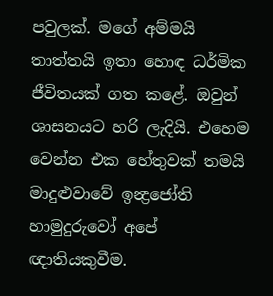පවුලක්. මගේ අම්මයි තාත්තයි ඉතා හොඳ ධර්මික ජීවිතයක් ගත කළේ. ඔවුන් ශාසනයට හරි ලැදියි. එහෙම වෙන්න එක හේතුවක් තමයි මාදුළුවාවේ ඉන්‍ද්‍රජෝති හාමුදුරුවෝ අපේ ඥාතියකුවීම.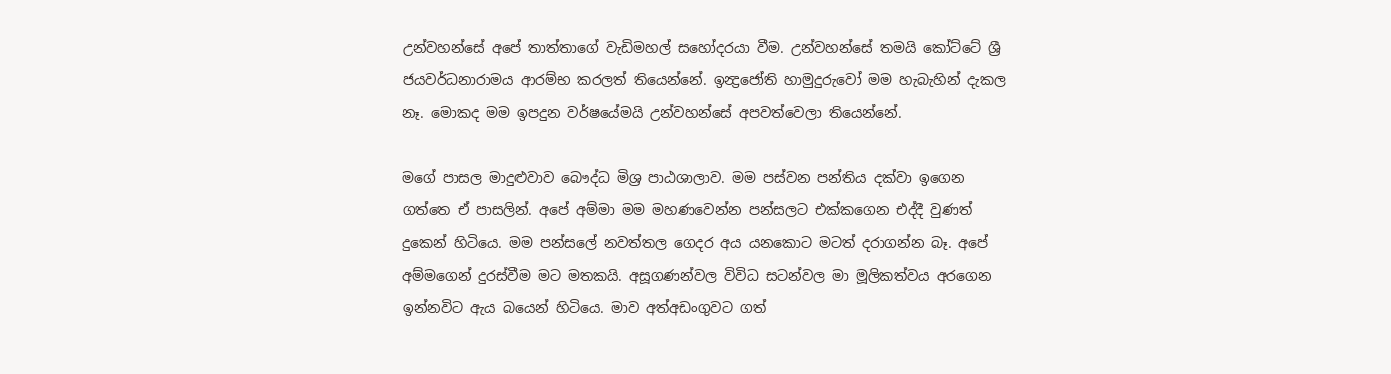උන්වහන්සේ අපේ තාත්තාගේ වැඩිමහල් සහෝදරයා වීම. උන්වහන්සේ තමයි කෝට්ටේ ශ්‍රී ජයවර්ධනාරාමය ආරම්භ කරලත් තියෙන්නේ. ඉන්‍ද්‍රජෝති හාමුදුරුවෝ මම හැබැහින් දැකල නෑ. මොකද මම ඉපදුන වර්ෂයේමයි උන්වහන්සේ අපවත්වෙලා තියෙන්නේ.

මගේ පාසල මාදුළුවාව බෞද්ධ මිශ්‍ර පාඨශාලාව. මම පස්වන පන්තිය දක්වා ඉගෙන ගත්තෙ ඒ පාසලින්. අපේ අම්මා මම මහණවෙන්න පන්සලට එක්කගෙන එද්දී වුණත් දුකෙන් හිටියෙ. මම පන්සලේ නවත්තල ගෙදර අය යනකොට මටත් දරාගන්න බෑ. අපේ අම්මගෙන් දුරස්වීම මට මතකයි. අසූගණන්වල විවිධ සටන්වල මා මූලිකත්වය අරගෙන ඉන්නවිට ඇය බයෙන් හිටියෙ. මාව අත්අඩංගුවට ගත්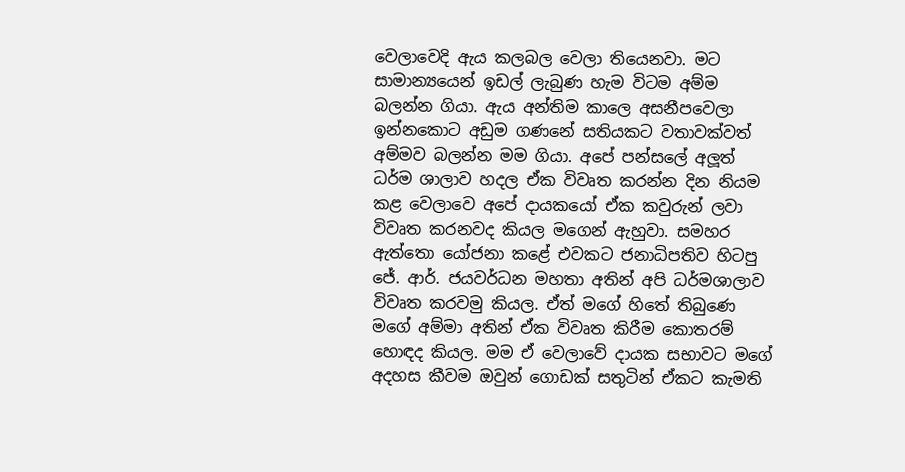වෙලාවෙදි ඇය කලබල වෙලා තියෙනවා. මට සාමාන්‍යයෙන් ඉඩල් ලැබුණ හැම විටම අම්ම බලන්න ගියා. ඇය අන්තිම කාලෙ අසනීපවෙලා ඉන්නකොට අඩුම ගණනේ සතියකට වතාවක්වත් අම්මව බලන්න මම ගියා. අපේ පන්සලේ අලූත් ධර්ම ශාලාව හදල ඒක විවෘත කරන්න දින නියම කළ වෙලාවෙ අපේ දායකයෝ ඒක කවුරුන් ලවා විවෘත කරනවද කියල මගෙන් ඇහුවා. සමහර ඇත්තො යෝජනා කළේ එවකට ජනාධිපතිව හිටපු ජේ. ආර්. ජයවර්ධන මහතා අතින් අපි ධර්මශාලාව විවෘත කරවමු කියල. ඒත් මගේ හිතේ තිබුණෙ මගේ අම්මා අතින් ඒක විවෘත කිරීම කොතරම් හොඳද කියල. මම ඒ වෙලාවේ දායක සභාවට මගේ අදහස කීවම ඔවුන් ගොඩක් සතුටින් ඒකට කැමති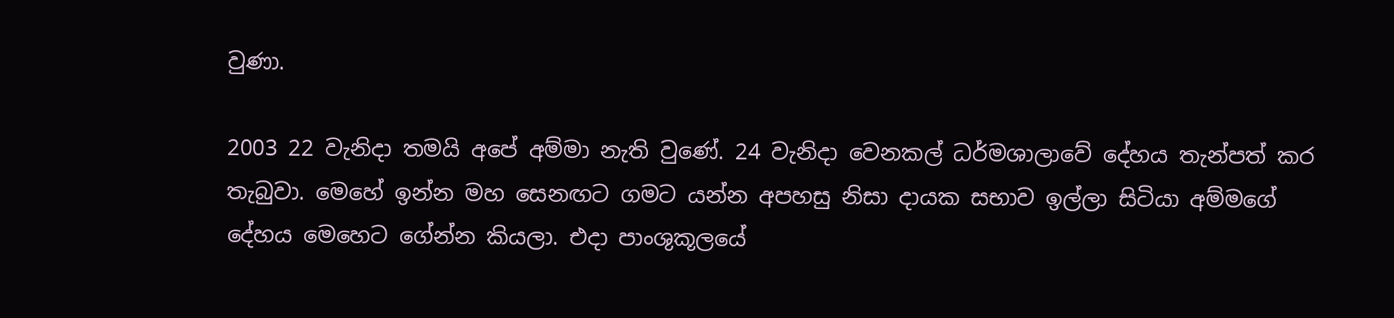වුණා.

2003 22 වැනිදා තමයි අපේ අම්මා නැති වුණේ. 24 වැනිදා වෙනකල් ධර්මශාලාවේ දේහය තැන්පත් කර තැබුවා. මෙහේ ඉන්න මහ සෙනඟට ගමට යන්න අපහසු නිසා දායක සභාව ඉල්ලා සිටියා අම්මගේ දේහය මෙහෙට ගේන්න කියලා. එදා පාංශුකූලයේ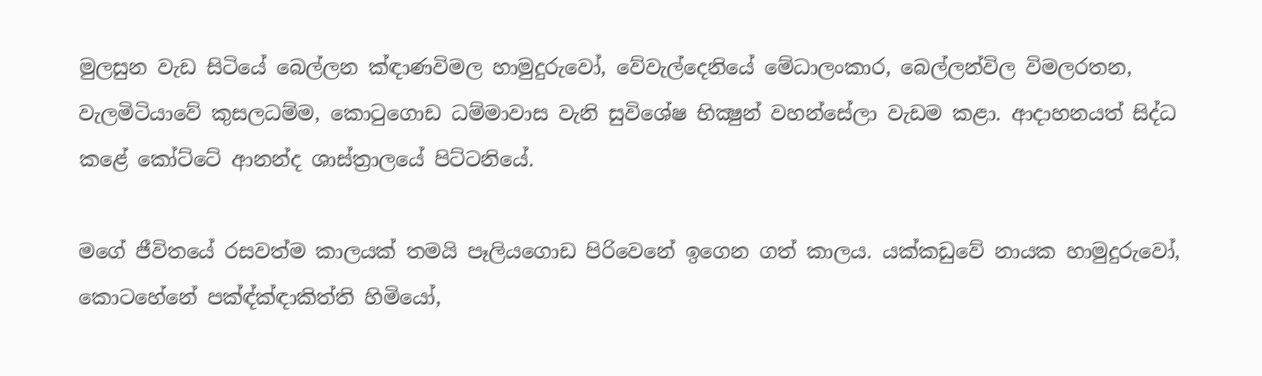මුලසුන වැඩ සිටියේ බෙල්ලන ක්‍ඳාණවිමල හාමුදුරුවෝ, වේවැල්දෙනියේ මේධාලංකාර, බෙල්ලන්විල විමලරතන, වැලමිටියාවේ කුසලධම්ම, කොටුගොඩ ධම්මාවාස වැනි සුවිශේෂ භික්‍ෂුන් වහන්සේලා වැඩම කළා. ආදාහනයත් සිද්ධ කළේ කෝට්ටේ ආනන්ද ශාස්ත්‍රාලයේ පිට්ටනියේ.

මගේ ජීවිතයේ රසවත්ම කාලයක් තමයි පෑලියගොඩ පිරිවෙනේ ඉගෙන ගත් කාලය. යක්කඩුවේ නායක හාමුදුරුවෝ, කොටහේනේ පක්‍ඳ්ක්‍ඳාකිත්ති හිමියෝ,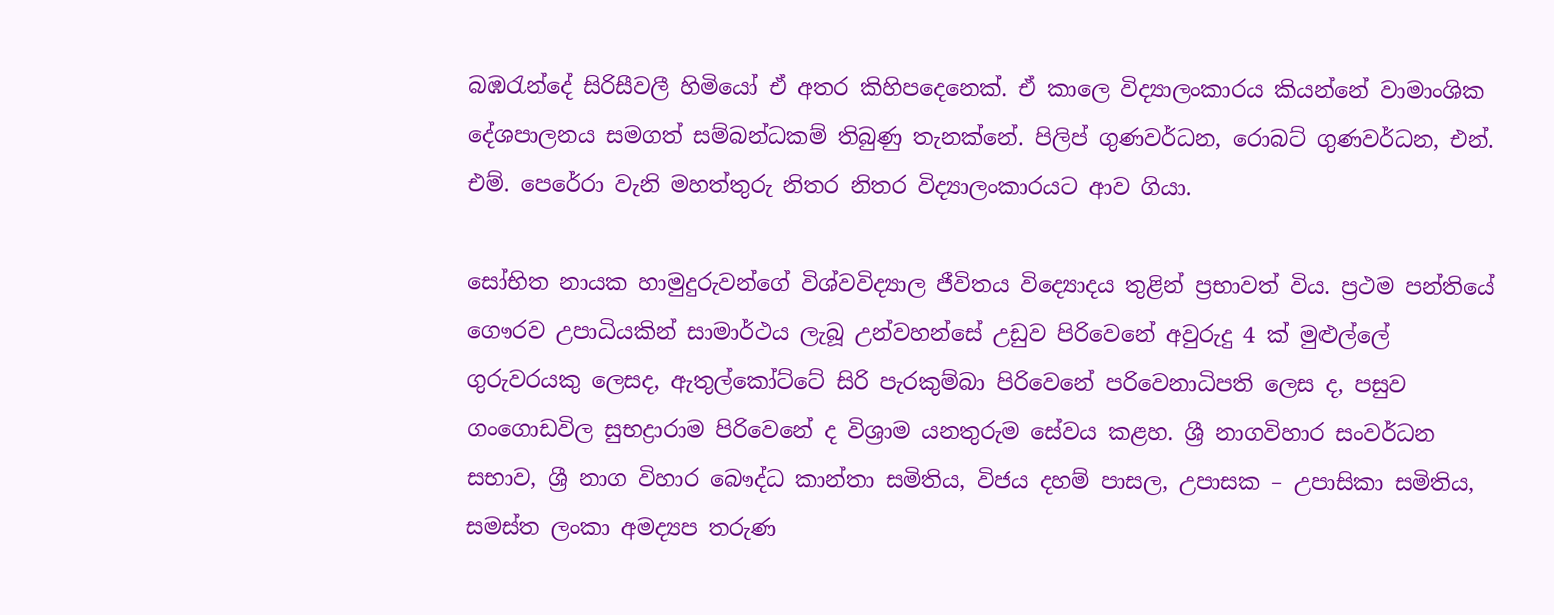බඹරැන්දේ සිරිසීවලී හිමියෝ ඒ අතර කිහිපදෙනෙක්. ඒ කාලෙ විද්‍යාලංකාරය කියන්නේ වාමාංශික දේශපාලනය සමගත් සම්බන්ධකම් තිබුණු තැනක්නේ. පිලිප් ගුණවර්ධන, රොබට් ගුණවර්ධන, එන්. එම්. පෙරේරා වැනි මහත්තුරු නිතර නිතර විද්‍යාලංකාරයට ආව ගියා.

සෝභිත නායක හාමුදුරුවන්ගේ විශ්වවිද්‍යාල ජීවිතය විද්‍යොදය තුළින් ප්‍රභාවත් විය. ප්‍රථම පන්තියේ ගෞරව උපාධියකින් සාමාර්ථය ලැබූ උන්වහන්සේ උඩුව පිරිවෙනේ අවුරුදු 4 ක් මුළුල්ලේ ගුරුවරයකු ලෙසද, ඇතුල්කෝට්ටේ සිරි පැරකුම්බා පිරිවෙනේ පරිවෙනාධිපති ලෙස ද, පසුව ගංගොඩවිල සුභද්‍රාරාම පිරිවෙනේ ද විශ්‍රාම යනතුරුම සේවය කළහ. ශ්‍රී නාගවිහාර සංවර්ධන සභාව, ශ්‍රී නාග විහාර බෞද්ධ කාන්තා සමිතිය, විජය දහම් පාසල, උපාසක – උපාසිකා සමිතිය, සමස්ත ලංකා අමද්‍යප තරුණ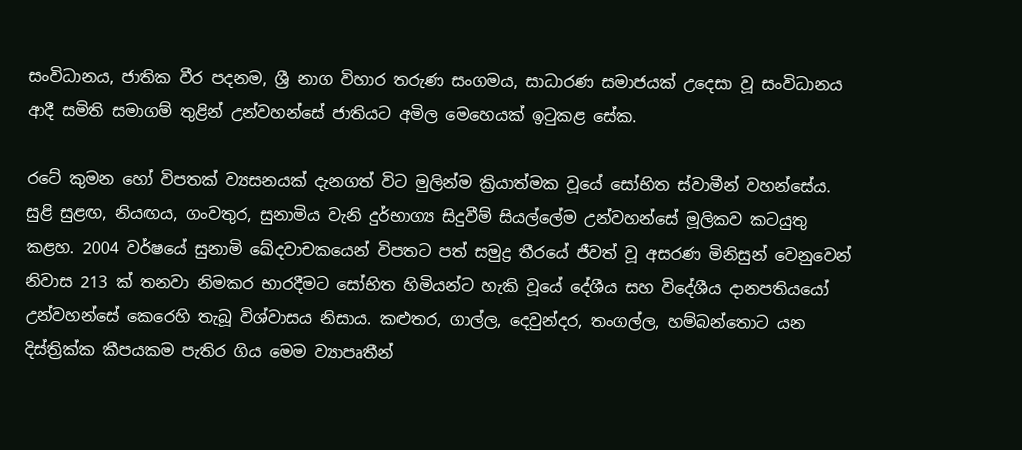සංවිධානය, ජාතික වීර පදනම, ශ්‍රී නාග විහාර තරුණ සංගමය, සාධාරණ සමාජයක් උදෙසා වූ සංවිධානය ආදී සමිති සමාගම් තුළින් උන්වහන්සේ ජාතියට අමිල මෙහෙයක් ඉටුකළ සේක.

රටේ කුමන හෝ විපතක් ව්‍යසනයක් දැනගත් විට මුලින්ම ක්‍රියාත්මක වූයේ සෝභිත ස්වාමීන් වහන්සේය. සුළි සුළඟ, නියඟය, ගංවතුර, සුනාමිය වැනි දුර්භාග්‍ය සිදුවීම් සියල්ලේම උන්වහන්සේ මූලිකව කටයුතු කළහ. 2004 වර්ෂයේ සුනාමි ඛේදවාචකයෙන් විපතට පත් සමුද්‍ර තීරයේ ජීවත් වූ අසරණ මිනිසුන් වෙනුවෙන් නිවාස 213 ක් තනවා නිමකර භාරදීමට සෝභිත හිමියන්ට හැකි වූයේ දේශීය සහ විදේශීය දානපතියයෝ උන්වහන්සේ කෙරෙහි තැබූ විශ්වාසය නිසාය. කළුතර, ගාල්ල, දෙවුන්දර, තංගල්ල, හම්බන්තොට යන දිස්ත්‍රික්ක කීපයකම පැතිර ගිය මෙම ව්‍යාපෘතීන්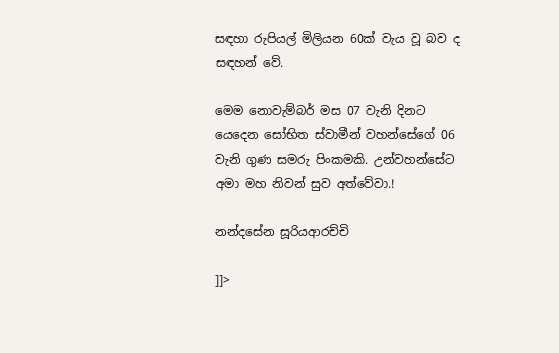සඳහා රුපියල් මිලියන 60ක් වැය වූ බව ද සඳහන් වේ.

මෙම නොවැම්බර් මස 07 වැනි දිනට යෙදෙන සෝභිත ස්වාමීන් වහන්සේගේ 06 වැනි ගුණ සමරු පිංකමකි. උන්වහන්සේට අමා මහ නිවන් සුව අත්වේවා.!

නන්දසේන සූරියආරච්චි

]]>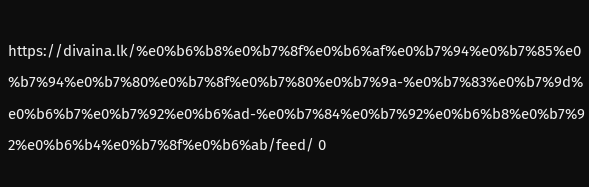https://divaina.lk/%e0%b6%b8%e0%b7%8f%e0%b6%af%e0%b7%94%e0%b7%85%e0%b7%94%e0%b7%80%e0%b7%8f%e0%b7%80%e0%b7%9a-%e0%b7%83%e0%b7%9d%e0%b6%b7%e0%b7%92%e0%b6%ad-%e0%b7%84%e0%b7%92%e0%b6%b8%e0%b7%92%e0%b6%b4%e0%b7%8f%e0%b6%ab/feed/ 0